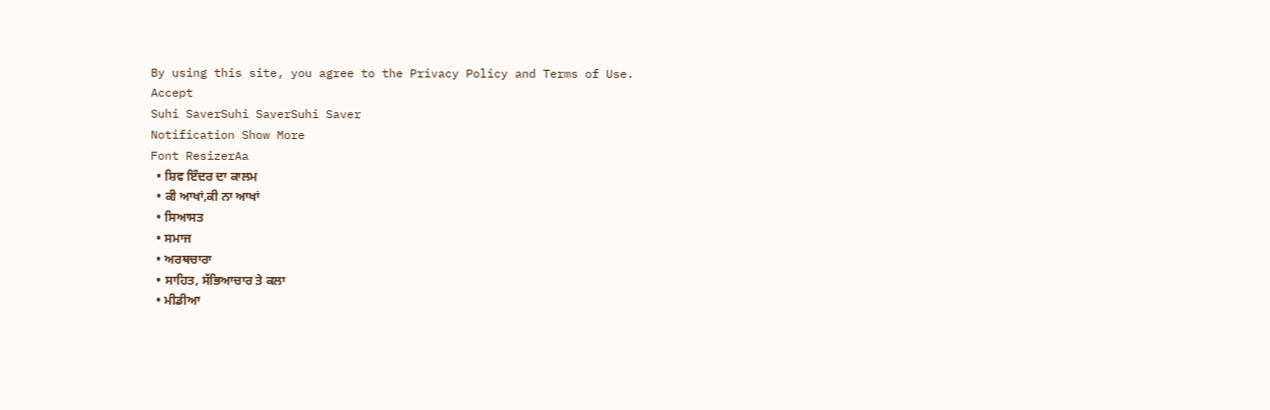By using this site, you agree to the Privacy Policy and Terms of Use.
Accept
Suhi SaverSuhi SaverSuhi Saver
Notification Show More
Font ResizerAa
  • ਸ਼ਿਵ ਇੰਦਰ ਦਾ ਕਾਲਮ
  • ਕੀ ਆਖਾਂ,ਕੀ ਨਾ ਆਖਾਂ
  • ਸਿਆਸਤ
  • ਸਮਾਜ
  • ਅਰਥਚਾਰਾ
  • ਸਾਹਿਤ, ਸੱਭਿਆਚਾਰ ਤੇ ਕਲਾ
  • ਮੀਡੀਆ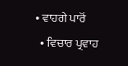• ਵਾਹਗੇ ਪਾਰੋਂ
  • ਵਿਚਾਰ ਪ੍ਰਵਾਹ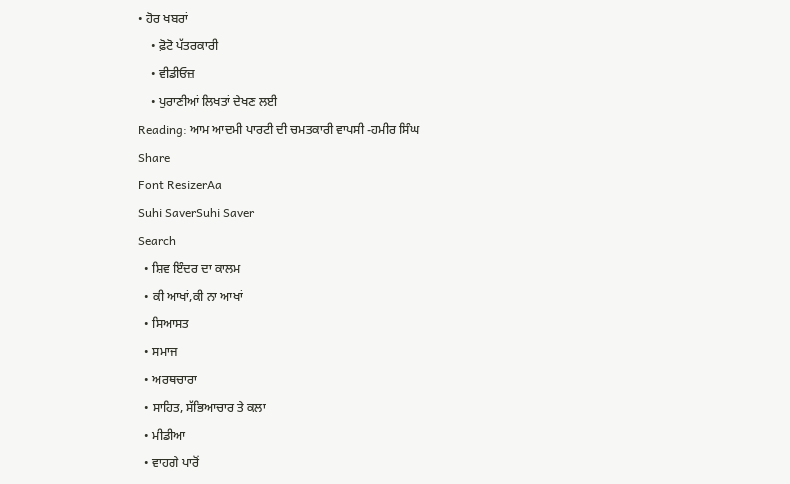• ਹੋਰ ਖਬਰਾਂ
    • ਫ਼ੋਟੋ ਪੱਤਰਕਾਰੀ
    • ਵੀਡੀਓਜ਼
    • ਪੁਰਾਣੀਆਂ ਲਿਖਤਾਂ ਦੇਖਣ ਲਈ
Reading: ਆਮ ਆਦਮੀ ਪਾਰਟੀ ਦੀ ਚਮਤਕਾਰੀ ਵਾਪਸੀ -ਹਮੀਰ ਸਿੰਘ
Share
Font ResizerAa
Suhi SaverSuhi Saver
Search
  • ਸ਼ਿਵ ਇੰਦਰ ਦਾ ਕਾਲਮ
  • ਕੀ ਆਖਾਂ,ਕੀ ਨਾ ਆਖਾਂ
  • ਸਿਆਸਤ
  • ਸਮਾਜ
  • ਅਰਥਚਾਰਾ
  • ਸਾਹਿਤ, ਸੱਭਿਆਚਾਰ ਤੇ ਕਲਾ
  • ਮੀਡੀਆ
  • ਵਾਹਗੇ ਪਾਰੋਂ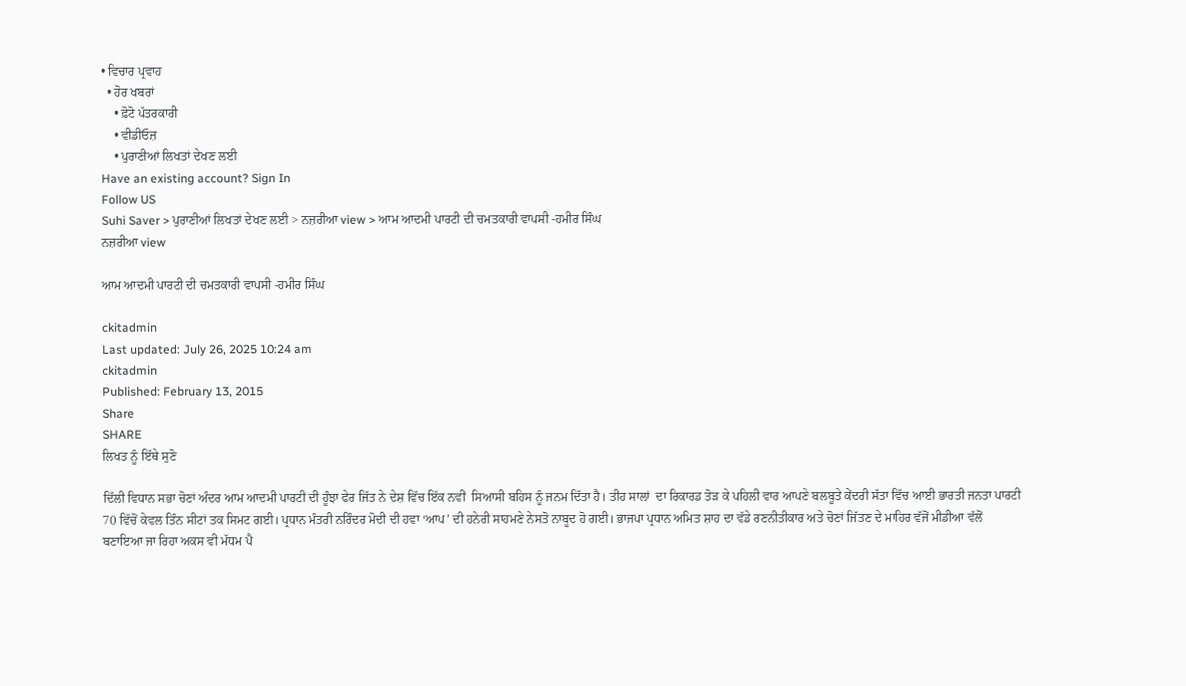• ਵਿਚਾਰ ਪ੍ਰਵਾਹ
  • ਹੋਰ ਖਬਰਾਂ
    • ਫ਼ੋਟੋ ਪੱਤਰਕਾਰੀ
    • ਵੀਡੀਓਜ਼
    • ਪੁਰਾਣੀਆਂ ਲਿਖਤਾਂ ਦੇਖਣ ਲਈ
Have an existing account? Sign In
Follow US
Suhi Saver > ਪੁਰਾਣੀਆਂ ਲਿਖਤਾਂ ਦੇਖਣ ਲਈ > ਨਜ਼ਰੀਆ view > ਆਮ ਆਦਮੀ ਪਾਰਟੀ ਦੀ ਚਮਤਕਾਰੀ ਵਾਪਸੀ -ਹਮੀਰ ਸਿੰਘ
ਨਜ਼ਰੀਆ view

ਆਮ ਆਦਮੀ ਪਾਰਟੀ ਦੀ ਚਮਤਕਾਰੀ ਵਾਪਸੀ -ਹਮੀਰ ਸਿੰਘ

ckitadmin
Last updated: July 26, 2025 10:24 am
ckitadmin
Published: February 13, 2015
Share
SHARE
ਲਿਖਤ ਨੂੰ ਇੱਥੇ ਸੁਣੋ

ਦਿੱਲੀ ਵਿਧਾਨ ਸਭਾ ਚੋਣਾਂ ਅੰਦਰ ਆਮ ਆਦਮੀ ਪਾਰਟੀ ਦੀ ਹੂੰਝਾ ਫੇਰ ਜਿੱਤ ਨੇ ਦੇਸ਼ ਵਿੱਚ ਇੱਕ ਨਵੀਂ  ਸਿਆਸੀ ਬਹਿਸ ਨੂੰ ਜਨਮ ਦਿੱਤਾ ਹੈ। ਤੀਹ ਸਾਲਾਂ  ਦਾ ਰਿਕਾਰਡ ਤੋੜ ਕੇ ਪਹਿਲੀ ਵਾਰ ਆਪਣੇ ਬਲਬੂਤੇ ਕੇਂਦਰੀ ਸੱਤਾ ਵਿੱਚ ਆਈ ਭਾਰਤੀ ਜਨਤਾ ਪਾਰਟੀ 70 ਵਿੱਚੋਂ ਕੇਵਲ ਤਿੰਨ ਸੀਟਾਂ ਤਕ ਸਿਮਟ ਗਈ। ਪ੍ਰਧਾਨ ਮੰਤਰੀ ਨਰਿੰਦਰ ਮੋਦੀ ਦੀ ਹਵਾ ‘ਆਪ’ ਦੀ ਹਨੇਰੀ ਸਾਹਮਣੇ ਨੇਸਤੋ ਨਾਬੂਦ ਹੋ ਗਈ। ਭਾਜਪਾ ਪ੍ਰਧਾਨ ਅਮਿਤ ਸ਼ਾਹ ਦਾ ਵੱਡੇ ਰਣਨੀਤੀਕਾਰ ਅਤੇ ਚੋਣਾਂ ਜਿੱਤਣ ਦੇ ਮਾਹਿਰ ਵੱਜੋਂ ਮੀਡੀਆ ਵੱਲੋਂ ਬਣਾਇਆ ਜਾ ਰਿਹਾ ਅਕਸ ਵੀ ਮੱਧਮ ਪੈ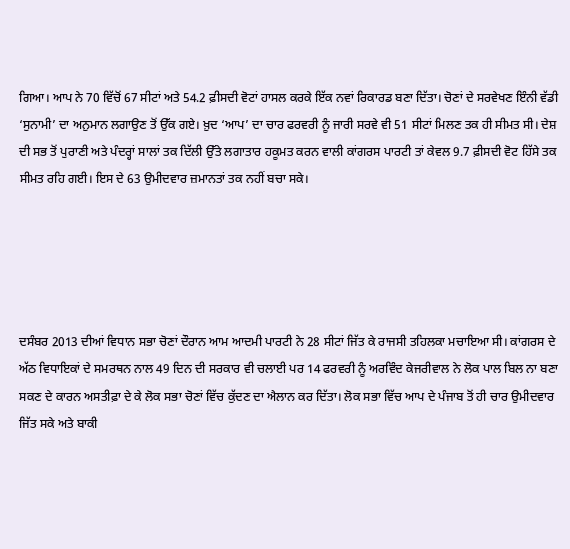ਗਿਆ। ਆਪ ਨੇ 70 ਵਿੱਚੋਂ 67 ਸੀਟਾਂ ਅਤੇ 54.2 ਫ਼ੀਸਦੀ ਵੋਟਾਂ ਹਾਸਲ ਕਰਕੇ ਇੱਕ ਨਵਾਂ ਰਿਕਾਰਡ ਬਣਾ ਦਿੱਤਾ। ਚੋਣਾਂ ਦੇ ਸਰਵੇਖਣ ਇੰਨੀ ਵੱਡੀ ‘ਸੁਨਾਮੀ’ ਦਾ ਅਨੁਮਾਨ ਲਗਾਉਣ ਤੋਂ ਉੱਕ ਗਏ। ਖ਼ੁਦ ‘ਆਪ’ ਦਾ ਚਾਰ ਫਰਵਰੀ ਨੂੰ ਜਾਰੀ ਸਰਵੇ ਵੀ 51 ਸੀਟਾਂ ਮਿਲਣ ਤਕ ਹੀ ਸੀਮਤ ਸੀ। ਦੇਸ਼ ਦੀ ਸਭ ਤੋਂ ਪੁਰਾਣੀ ਅਤੇ ਪੰਦਰ੍ਹਾਂ ਸਾਲਾਂ ਤਕ ਦਿੱਲੀ ਉੱਤੇ ਲਗਾਤਾਰ ਹਕੂਮਤ ਕਰਨ ਵਾਲੀ ਕਾਂਗਰਸ ਪਾਰਟੀ ਤਾਂ ਕੇਵਲ 9.7 ਫ਼ੀਸਦੀ ਵੋਟ ਹਿੱਸੇ ਤਕ ਸੀਮਤ ਰਹਿ ਗਈ। ਇਸ ਦੇ 63 ਉਮੀਦਵਾਰ ਜ਼ਮਾਨਤਾਂ ਤਕ ਨਹੀਂ ਬਚਾ ਸਕੇ।





ਦਸੰਬਰ 2013 ਦੀਆਂ ਵਿਧਾਨ ਸਭਾ ਚੋਣਾਂ ਦੌਰਾਨ ਆਮ ਆਦਮੀ ਪਾਰਟੀ ਨੇ 28 ਸੀਟਾਂ ਜਿੱਤ ਕੇ ਰਾਜਸੀ ਤਹਿਲਕਾ ਮਚਾਇਆ ਸੀ। ਕਾਂਗਰਸ ਦੇ ਅੱਠ ਵਿਧਾਇਕਾਂ ਦੇ ਸਮਰਥਨ ਨਾਲ 49 ਦਿਨ ਦੀ ਸਰਕਾਰ ਵੀ ਚਲਾਈ ਪਰ 14 ਫਰਵਰੀ ਨੂੰ ਅਰਵਿੰਦ ਕੇਜਰੀਵਾਲ ਨੇ ਲੋਕ ਪਾਲ ਬਿਲ ਨਾ ਬਣਾ ਸਕਣ ਦੇ ਕਾਰਨ ਅਸਤੀਫ਼ਾ ਦੇ ਕੇ ਲੋਕ ਸਭਾ ਚੋਣਾਂ ਵਿੱਚ ਕੁੱਦਣ ਦਾ ਐਲਾਨ ਕਰ ਦਿੱਤਾ। ਲੋਕ ਸਭਾ ਵਿੱਚ ਆਪ ਦੇ ਪੰਜਾਬ ਤੋਂ ਹੀ ਚਾਰ ਉਮੀਦਵਾਰ ਜਿੱਤ ਸਕੇ ਅਤੇ ਬਾਕੀ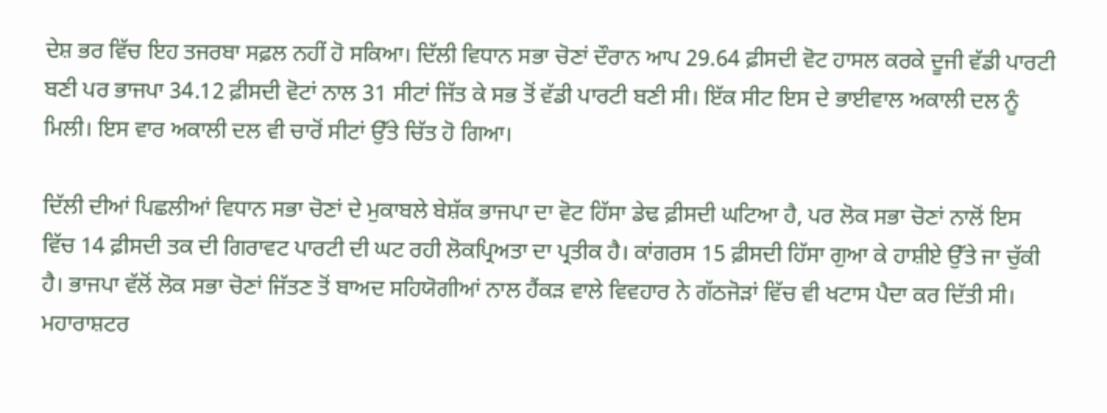ਦੇਸ਼ ਭਰ ਵਿੱਚ ਇਹ ਤਜਰਬਾ ਸਫ਼ਲ ਨਹੀਂ ਹੋ ਸਕਿਆ। ਦਿੱਲੀ ਵਿਧਾਨ ਸਭਾ ਚੋਣਾਂ ਦੌਰਾਨ ਆਪ 29.64 ਫ਼ੀਸਦੀ ਵੋਟ ਹਾਸਲ ਕਰਕੇ ਦੂਜੀ ਵੱਡੀ ਪਾਰਟੀ ਬਣੀ ਪਰ ਭਾਜਪਾ 34.12 ਫ਼ੀਸਦੀ ਵੋਟਾਂ ਨਾਲ 31 ਸੀਟਾਂ ਜਿੱਤ ਕੇ ਸਭ ਤੋਂ ਵੱਡੀ ਪਾਰਟੀ ਬਣੀ ਸੀ। ਇੱਕ ਸੀਟ ਇਸ ਦੇ ਭਾਈਵਾਲ ਅਕਾਲੀ ਦਲ ਨੂੰ ਮਿਲੀ। ਇਸ ਵਾਰ ਅਕਾਲੀ ਦਲ ਵੀ ਚਾਰੋਂ ਸੀਟਾਂ ਉੱਤੇ ਚਿੱਤ ਹੋ ਗਿਆ।

ਦਿੱਲੀ ਦੀਆਂ ਪਿਛਲੀਆਂ ਵਿਧਾਨ ਸਭਾ ਚੋਣਾਂ ਦੇ ਮੁਕਾਬਲੇ ਬੇਸ਼ੱਕ ਭਾਜਪਾ ਦਾ ਵੋਟ ਹਿੱਸਾ ਡੇਢ ਫ਼ੀਸਦੀ ਘਟਿਆ ਹੈ, ਪਰ ਲੋਕ ਸਭਾ ਚੋਣਾਂ ਨਾਲੋਂ ਇਸ ਵਿੱਚ 14 ਫ਼ੀਸਦੀ ਤਕ ਦੀ ਗਿਰਾਵਟ ਪਾਰਟੀ ਦੀ ਘਟ ਰਹੀ ਲੋਕਪ੍ਰਿਅਤਾ ਦਾ ਪ੍ਰਤੀਕ ਹੈ। ਕਾਂਗਰਸ 15 ਫ਼ੀਸਦੀ ਹਿੱਸਾ ਗੁਆ ਕੇ ਹਾਸ਼ੀਏ ਉੱਤੇ ਜਾ ਚੁੱਕੀ ਹੈ। ਭਾਜਪਾ ਵੱਲੋਂ ਲੋਕ ਸਭਾ ਚੋਣਾਂ ਜਿੱਤਣ ਤੋਂ ਬਾਅਦ ਸਹਿਯੋਗੀਆਂ ਨਾਲ ਹੈਂਕੜ ਵਾਲੇ ਵਿਵਹਾਰ ਨੇ ਗੱਠਜੋੜਾਂ ਵਿੱਚ ਵੀ ਖਟਾਸ ਪੈਦਾ ਕਰ ਦਿੱਤੀ ਸੀ। ਮਹਾਰਾਸ਼ਟਰ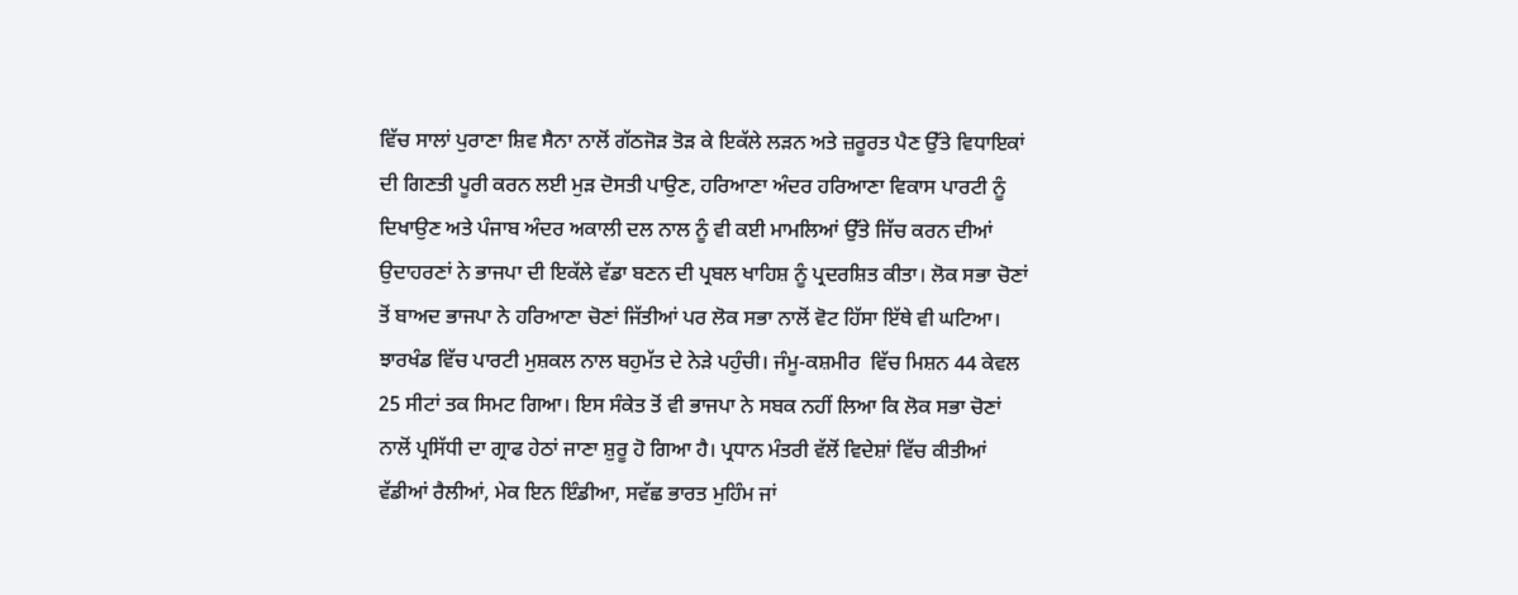ਵਿੱਚ ਸਾਲਾਂ ਪੁਰਾਣਾ ਸ਼ਿਵ ਸੈਨਾ ਨਾਲੋਂ ਗੱਠਜੋੜ ਤੋੜ ਕੇ ਇਕੱਲੇ ਲੜਨ ਅਤੇ ਜ਼ਰੂਰਤ ਪੈਣ ਉੱਤੇ ਵਿਧਾਇਕਾਂ ਦੀ ਗਿਣਤੀ ਪੂਰੀ ਕਰਨ ਲਈ ਮੁੜ ਦੋਸਤੀ ਪਾਉਣ, ਹਰਿਆਣਾ ਅੰਦਰ ਹਰਿਆਣਾ ਵਿਕਾਸ ਪਾਰਟੀ ਨੂੰ ਦਿਖਾਉਣ ਅਤੇ ਪੰਜਾਬ ਅੰਦਰ ਅਕਾਲੀ ਦਲ ਨਾਲ ਨੂੰ ਵੀ ਕਈ ਮਾਮਲਿਆਂ ਉੱਤੇ ਜਿੱਚ ਕਰਨ ਦੀਆਂ ਉਦਾਹਰਣਾਂ ਨੇ ਭਾਜਪਾ ਦੀ ਇਕੱਲੇ ਵੱਡਾ ਬਣਨ ਦੀ ਪ੍ਰਬਲ ਖਾਹਿਸ਼ ਨੂੰ ਪ੍ਰਦਰਸ਼ਿਤ ਕੀਤਾ। ਲੋਕ ਸਭਾ ਚੋਣਾਂ ਤੋਂ ਬਾਅਦ ਭਾਜਪਾ ਨੇ ਹਰਿਆਣਾ ਚੋਣਾਂ ਜਿੱਤੀਆਂ ਪਰ ਲੋਕ ਸਭਾ ਨਾਲੋਂ ਵੋਟ ਹਿੱਸਾ ਇੱਥੇ ਵੀ ਘਟਿਆ। ਝਾਰਖੰਡ ਵਿੱਚ ਪਾਰਟੀ ਮੁਸ਼ਕਲ ਨਾਲ ਬਹੁਮੱਤ ਦੇ ਨੇੜੇ ਪਹੁੰਚੀ। ਜੰਮੂ-ਕਸ਼ਮੀਰ  ਵਿੱਚ ਮਿਸ਼ਨ 44 ਕੇਵਲ 25 ਸੀਟਾਂ ਤਕ ਸਿਮਟ ਗਿਆ। ਇਸ ਸੰਕੇਤ ਤੋਂ ਵੀ ਭਾਜਪਾ ਨੇ ਸਬਕ ਨਹੀਂ ਲਿਆ ਕਿ ਲੋਕ ਸਭਾ ਚੋਣਾਂ ਨਾਲੋਂ ਪ੍ਰਸਿੱਧੀ ਦਾ ਗ੍ਰਾਫ ਹੇਠਾਂ ਜਾਣਾ ਸ਼ੁਰੂ ਹੋ ਗਿਆ ਹੈ। ਪ੍ਰਧਾਨ ਮੰਤਰੀ ਵੱਲੋਂ ਵਿਦੇਸ਼ਾਂ ਵਿੱਚ ਕੀਤੀਆਂ ਵੱਡੀਆਂ ਰੈਲੀਆਂ, ਮੇਕ ਇਨ ਇੰਡੀਆ, ਸਵੱਛ ਭਾਰਤ ਮੁਹਿੰਮ ਜਾਂ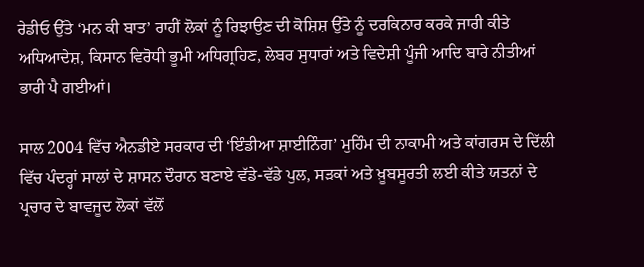ਰੇਡੀਓ ਉੱਤੇ ‘ਮਨ ਕੀ ਬਾਤ’ ਰਾਹੀਂ ਲੋਕਾਂ ਨੂੰ ਰਿਝਾਉਣ ਦੀ ਕੋਸ਼ਿਸ਼ ਉੱਤੇ ਨੂੰ ਦਰਕਿਨਾਰ ਕਰਕੇ ਜਾਰੀ ਕੀਤੇ ਅਧਿਆਦੇਸ਼, ਕਿਸਾਨ ਵਿਰੋਧੀ ਭੂਮੀ ਅਧਿਗ੍ਰਹਿਣ, ਲੇਬਰ ਸੁਧਾਰਾਂ ਅਤੇ ਵਿਦੇਸ਼ੀ ਪੂੰਜੀ ਆਦਿ ਬਾਰੇ ਨੀਤੀਆਂ ਭਾਰੀ ਪੈ ਗਈਆਂ।

ਸਾਲ 2004 ਵਿੱਚ ਐਨਡੀਏ ਸਰਕਾਰ ਦੀ ‘ਇੰਡੀਆ ਸ਼ਾਈਨਿੰਗ’ ਮੁਹਿੰਮ ਦੀ ਨਾਕਾਮੀ ਅਤੇ ਕਾਂਗਰਸ ਦੇ ਦਿੱਲੀ ਵਿੱਚ ਪੰਦਰ੍ਹਾਂ ਸਾਲਾਂ ਦੇ ਸ਼ਾਸਨ ਦੌਰਾਨ ਬਣਾਏ ਵੱਡੇ-ਵੱਡੇ ਪੁਲ, ਸੜਕਾਂ ਅਤੇ ਖ਼ੂਬਸੂਰਤੀ ਲਈ ਕੀਤੇ ਯਤਨਾਂ ਦੇ ਪ੍ਰਚਾਰ ਦੇ ਬਾਵਜੂਦ ਲੋਕਾਂ ਵੱਲੋਂ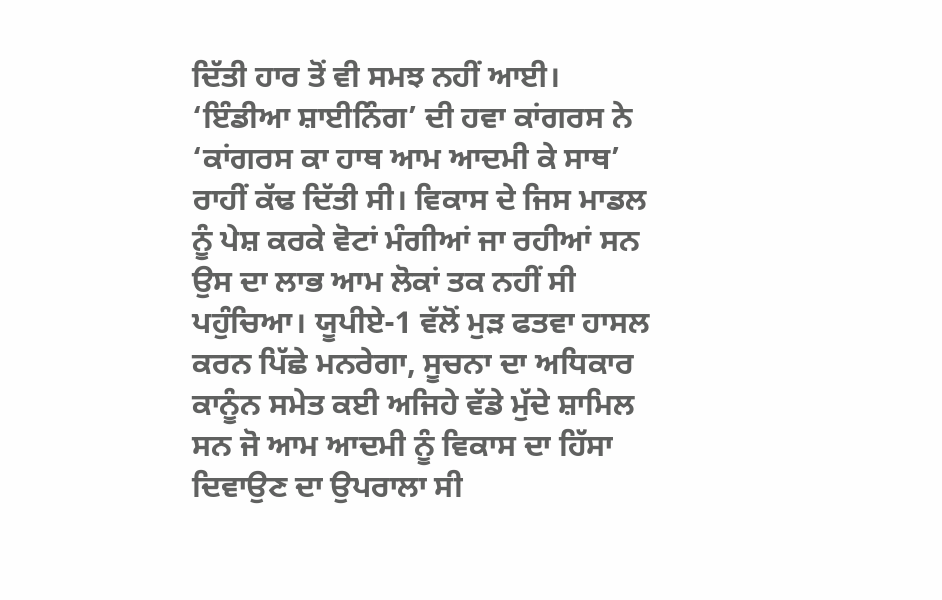ਦਿੱਤੀ ਹਾਰ ਤੋਂ ਵੀ ਸਮਝ ਨਹੀਂ ਆਈ। ‘ਇੰਡੀਆ ਸ਼ਾਈਨਿੰਗ’ ਦੀ ਹਵਾ ਕਾਂਗਰਸ ਨੇ ‘ਕਾਂਗਰਸ ਕਾ ਹਾਥ ਆਮ ਆਦਮੀ ਕੇ ਸਾਥ’ ਰਾਹੀਂ ਕੱਢ ਦਿੱਤੀ ਸੀ। ਵਿਕਾਸ ਦੇ ਜਿਸ ਮਾਡਲ ਨੂੰ ਪੇਸ਼ ਕਰਕੇ ਵੋਟਾਂ ਮੰਗੀਆਂ ਜਾ ਰਹੀਆਂ ਸਨ ਉਸ ਦਾ ਲਾਭ ਆਮ ਲੋਕਾਂ ਤਕ ਨਹੀਂ ਸੀ ਪਹੁੰਚਿਆ। ਯੂਪੀਏ-1 ਵੱਲੋਂ ਮੁੜ ਫਤਵਾ ਹਾਸਲ ਕਰਨ ਪਿੱਛੇ ਮਨਰੇਗਾ, ਸੂਚਨਾ ਦਾ ਅਧਿਕਾਰ ਕਾਨੂੰਨ ਸਮੇਤ ਕਈ ਅਜਿਹੇ ਵੱਡੇ ਮੁੱਦੇ ਸ਼ਾਮਿਲ ਸਨ ਜੋ ਆਮ ਆਦਮੀ ਨੂੰ ਵਿਕਾਸ ਦਾ ਹਿੱਸਾ ਦਿਵਾਉਣ ਦਾ ਉਪਰਾਲਾ ਸੀ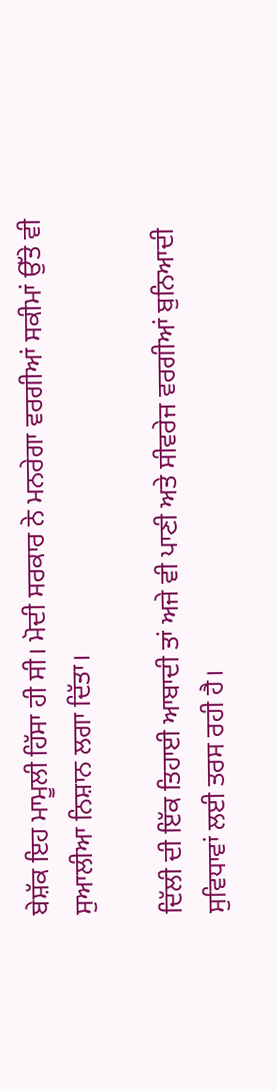ਬੇਸ਼ੱਕ ਇਹ ਮਾਮੂਲੀ ਹਿੱਸਾ ਹੀ ਸੀ। ਮੋਦੀ ਸਰਕਾਰ ਨੇ ਮਨਰੇਗਾ ਵਰਗੀਆਂ ਸਕੀਮਾਂ ਉੱਤੇ ਵੀ ਸੁਆਲੀਆ ਨਿਸ਼ਾਨ ਲਗਾ ਦਿੱਤਾ।

ਦਿੱਲੀ ਦੀ ਇੱਕ ਤਿਹਾਈ ਆਬਾਦੀ ਤਾਂ ਅਜੇ ਵੀ ਪਾਣੀ ਅਤੇ ਸੀਵਰੇਜ ਵਰਗੀਆਂ ਬੁਨਿਆਦੀ ਸੁਵਿਧਾਵਾਂ ਲਈ ਤਰਸ ਰਹੀ ਹੈ।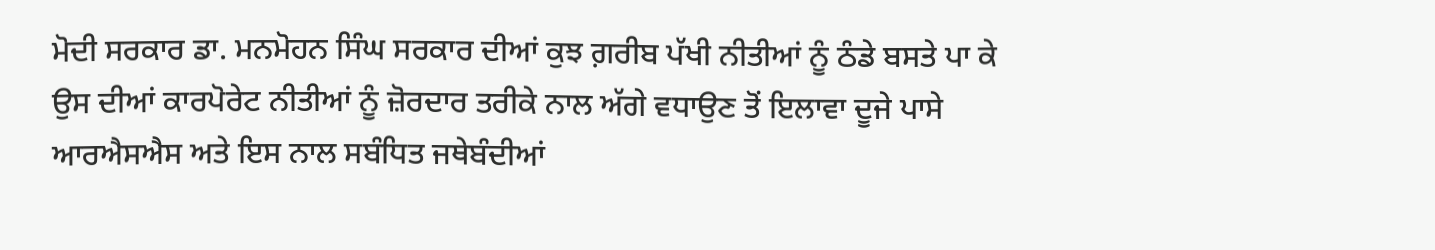ਮੋਦੀ ਸਰਕਾਰ ਡਾ. ਮਨਮੋਹਨ ਸਿੰਘ ਸਰਕਾਰ ਦੀਆਂ ਕੁਝ ਗ਼ਰੀਬ ਪੱਖੀ ਨੀਤੀਆਂ ਨੂੰ ਠੰਡੇ ਬਸਤੇ ਪਾ ਕੇ ਉਸ ਦੀਆਂ ਕਾਰਪੋਰੇਟ ਨੀਤੀਆਂ ਨੂੰ ਜ਼ੋਰਦਾਰ ਤਰੀਕੇ ਨਾਲ ਅੱਗੇ ਵਧਾਉਣ ਤੋਂ ਇਲਾਵਾ ਦੂਜੇ ਪਾਸੇ ਆਰਐਸਐਸ ਅਤੇ ਇਸ ਨਾਲ ਸਬੰਧਿਤ ਜਥੇਬੰਦੀਆਂ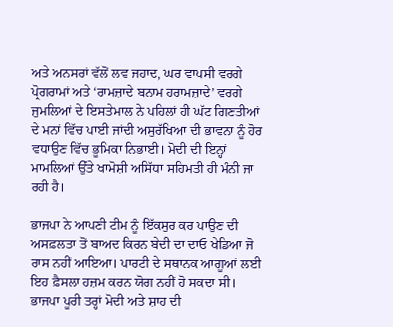ਅਤੇ ਅਨਸਰਾਂ ਵੱਲੋਂ ਲਵ ਜਹਾਦ, ਘਰ ਵਾਪਸੀ ਵਰਗੇ ਪ੍ਰੋਗਰਾਮਾਂ ਅਤੇ ‘ਰਾਮਜ਼ਾਦੇ ਬਨਾਮ ਹਰਾਮਜ਼ਾਦੇ’ ਵਰਗੇ ਜੁਮਲਿਆਂ ਦੇ ਇਸਤੇਮਾਲ ਨੇ ਪਹਿਲਾਂ ਹੀ ਘੱਟ ਗਿਣਤੀਆਂ ਦੇ ਮਨਾਂ ਵਿੱਚ ਪਾਈ ਜਾਂਦੀ ਅਸੁਰੱਖਿਆ ਦੀ ਭਾਵਨਾ ਨੂੰ ਹੋਰ ਵਧਾਉਣ ਵਿੱਚ ਭੂਮਿਕਾ ਨਿਭਾਈ। ਮੋਦੀ ਦੀ ਇਨ੍ਹਾਂ ਮਾਮਲਿਆਂ ਉੱਤੇ ਖਾਮੋਸ਼ੀ ਅਸਿੱਧਾ ਸਹਿਮਤੀ ਹੀ ਮੰਨੀ ਜਾ ਰਹੀ ਹੈ।

ਭਾਜਪਾ ਨੇ ਆਪਣੀ ਟੀਮ ਨੂੰ ਇੱਕਸੁਰ ਕਰ ਪਾਉਣ ਦੀ ਅਸਫ਼ਲਤਾ ਤੋਂ ਬਾਅਦ ਕਿਰਨ ਬੇਦੀ ਦਾ ਦਾਓ ਖੇਡਿਆ ਜੋ ਰਾਸ ਨਹੀਂ ਆਇਆ। ਪਾਰਟੀ ਦੇ ਸਥਾਨਕ ਆਗੂਆਂ ਲਈ ਇਹ ਫ਼ੈਸਲਾ ਹਜ਼ਮ ਕਰਨ ਯੋਗ ਨਹੀਂ ਹੋ ਸਕਦਾ ਸੀ। ਭਾਜਪਾ ਪੂਰੀ ਤਰ੍ਹਾਂ ਮੋਦੀ ਅਤੇ ਸ਼ਾਹ ਦੀ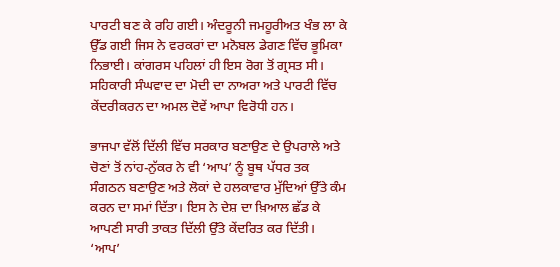ਪਾਰਟੀ ਬਣ ਕੇ ਰਹਿ ਗਈ। ਅੰਦਰੂਨੀ ਜਮਹੂਰੀਅਤ ਖੰਭ ਲਾ ਕੇ ਉੱਡ ਗਈ ਜਿਸ ਨੇ ਵਰਕਰਾਂ ਦਾ ਮਨੋਬਲ ਡੇਗਣ ਵਿੱਚ ਭੂਮਿਕਾ ਨਿਭਾਈ। ਕਾਂਗਰਸ ਪਹਿਲਾਂ ਹੀ ਇਸ ਰੋਗ ਤੋਂ ਗ੍ਰਸਤ ਸੀ। ਸਹਿਕਾਰੀ ਸੰਘਵਾਦ ਦਾ ਮੋਦੀ ਦਾ ਨਾਅਰਾ ਅਤੇ ਪਾਰਟੀ ਵਿੱਚ ਕੇਂਦਰੀਕਰਨ ਦਾ ਅਮਲ ਦੋਵੇਂ ਆਪਾ ਵਿਰੋਧੀ ਹਨ।

ਭਾਜਪਾ ਵੱਲੋਂ ਦਿੱਲੀ ਵਿੱਚ ਸਰਕਾਰ ਬਣਾਉਣ ਦੇ ਉਪਰਾਲੇ ਅਤੇ ਚੋਣਾਂ ਤੋਂ ਨਾਂਹ-ਨੁੱਕਰ ਨੇ ਵੀ ‘ਆਪ’ ਨੂੰ ਬੂਥ ਪੱਧਰ ਤਕ ਸੰਗਠਨ ਬਣਾਉਣ ਅਤੇ ਲੋਕਾਂ ਦੇ ਹਲਕਾਵਾਰ ਮੁੱਦਿਆਂ ਉੱਤੇ ਕੰਮ ਕਰਨ ਦਾ ਸਮਾਂ ਦਿੱਤਾ। ਇਸ ਨੇ ਦੇਸ਼ ਦਾ ਖ਼ਿਆਲ ਛੱਡ ਕੇ ਆਪਣੀ ਸਾਰੀ ਤਾਕਤ ਦਿੱਲੀ ਉੱਤੇ ਕੇਂਦਰਿਤ ਕਰ ਦਿੱਤੀ। ‘ਆਪ’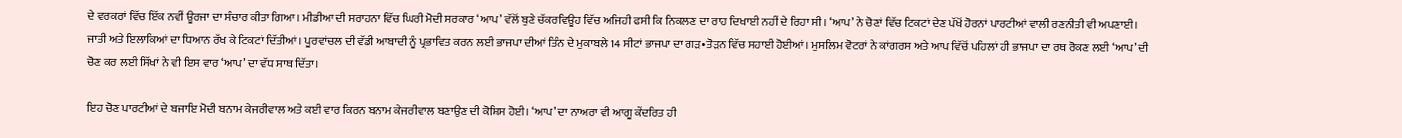ਦੇ ਵਰਕਰਾਂ ਵਿੱਚ ਇੱਕ ਨਵੀਂ ਊਰਜਾ ਦਾ ਸੰਚਾਰ ਕੀਤਾ ਗਿਆ। ਮੀਡੀਆ ਦੀ ਸਰਾਹਨਾ ਵਿੱਚ ਘਿਰੀ ਮੋਦੀ ਸਰਕਾਰ ‘ਆਪ’ ਵੱਲੋਂ ਬੁਣੇ ਚੱਕਰਵਿਊਹ ਵਿੱਚ ਅਜਿਹੀ ਫਸੀ ਕਿ ਨਿਕਲਣ ਦਾ ਰਾਹ ਦਿਖਾਈ ਨਹੀਂ ਦੇ ਰਿਹਾ ਸੀ। ‘ਆਪ’ ਨੇ ਚੋਣਾਂ ਵਿੱਚ ਟਿਕਟਾਂ ਦੇਣ ਪੱਖੋਂ ਹੋਰਨਾਂ ਪਾਰਟੀਆਂ ਵਾਲੀ ਰਣਨੀਤੀ ਵੀ ਅਪਣਾਈ। ਜਾਤੀ ਅਤੇ ਇਲਾਕਿਆਂ ਦਾ ਧਿਆਨ ਰੱਖ ਕੇ ਟਿਕਟਾਂ ਦਿੱਤੀਆਂ। ਪੂਰਵਾਂਚਲ ਦੀ ਵੱਡੀ ਆਬਾਦੀ ਨੂੰ ਪ੍ਰਭਾਵਿਤ ਕਰਨ ਲਈ ਭਾਜਪਾ ਦੀਆਂ ਤਿੰਨ ਦੇ ਮੁਕਾਬਲੇ 14 ਸੀਟਾਂ ਭਾਜਪਾ ਦਾ ਗੜ•ਤੋੜਨ ਵਿੱਚ ਸਹਾਈ ਹੋਈਆਂ। ਮੁਸਲਿਮ ਵੋਟਰਾਂ ਨੇ ਕਾਂਗਰਸ ਅਤੇ ਆਪ ਵਿੱਚੋਂ ਪਹਿਲਾਂ ਹੀ ਭਾਜਪਾ ਦਾ ਰਥ ਰੋਕਣ ਲਈ ‘ਆਪ’ ਦੀ ਚੋਣ ਕਰ ਲਈ ਸਿੱਖਾਂ ਨੇ ਵੀ ਇਸ ਵਾਰ ‘ਆਪ’ ਦਾ ਵੱਧ ਸਾਥ ਦਿੱਤਾ।

ਇਹ ਚੋਣ ਪਾਰਟੀਆਂ ਦੇ ਬਜਾਇ ਮੋਦੀ ਬਨਾਮ ਕੇਜਰੀਵਾਲ ਅਤੇ ਕਈ ਵਾਰ ਕਿਰਨ ਬਨਾਮ ਕੇਜਰੀਵਾਲ ਬਣਾਉਣ ਦੀ ਕੋਸ਼ਿਸ ਹੋਈ। ‘ਆਪ’ ਦਾ ਨਾਅਰਾ ਵੀ ਆਗੂ ਕੇਂਦਰਿਤ ਹੀ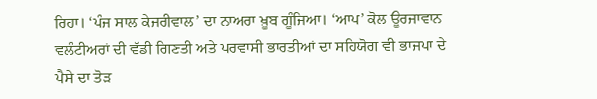ਰਿਹਾ। ‘ਪੰਜ ਸਾਲ ਕੇਜਰੀਵਾਲ’ ਦਾ ਨਾਅਰਾ ਖ਼ੂਬ ਗੂੰਜਿਆ। ‘ਆਪ’ ਕੋਲ ਊਰਜਾਵਾਨ ਵਲੰਟੀਅਰਾਂ ਦੀ ਵੱਡੀ ਗਿਣਤੀ ਅਤੇ ਪਰਵਾਸੀ ਭਾਰਤੀਆਂ ਦਾ ਸਹਿਯੋਗ ਵੀ ਭਾਜਪਾ ਦੇ ਪੈਸੇ ਦਾ ਤੋੜ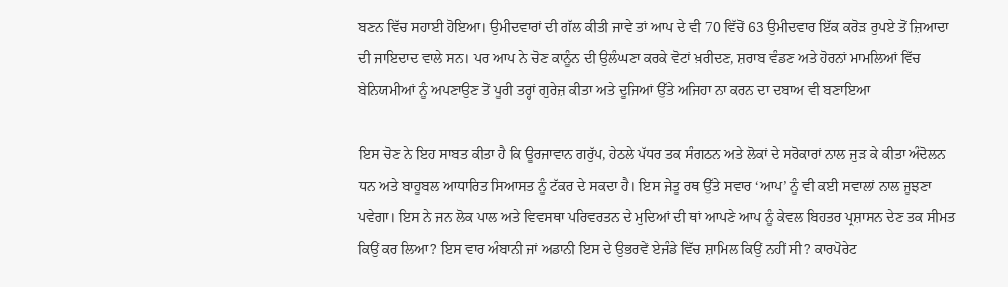ਬਣਨ ਵਿੱਚ ਸਹਾਈ ਹੋਇਆ। ਉਮੀਦਵਾਰਾਂ ਦੀ ਗੱਲ ਕੀਤੀ ਜਾਵੇ ਤਾਂ ਆਪ ਦੇ ਵੀ 70 ਵਿੱਚੋਂ 63 ਉਮੀਦਵਾਰ ਇੱਕ ਕਰੋੜ ਰੁਪਏ ਤੋਂ ਜ਼ਿਆਦਾ ਦੀ ਜਾਇਦਾਦ ਵਾਲੇ ਸਨ। ਪਰ ਆਪ ਨੇ ਚੋਣ ਕਾਨੂੰਨ ਦੀ ਉਲੰਘਣਾ ਕਰਕੇ ਵੋਟਾਂ ਖ਼ਰੀਦਣ, ਸ਼ਰਾਬ ਵੰਡਣ ਅਤੇ ਹੋਰਨਾਂ ਮਾਮਲਿਆਂ ਵਿੱਚ ਬੇਨਿਯਮੀਆਂ ਨੂੰ ਅਪਣਾਉਣ ਤੋਂ ਪੂਰੀ ਤਰ੍ਹਾਂ ਗੁਰੇਜ਼ ਕੀਤਾ ਅਤੇ ਦੂਜਿਆਂ ਉੱਤੇ ਅਜਿਹਾ ਨਾ ਕਰਨ ਦਾ ਦਬਾਅ ਵੀ ਬਣਾਇਆ

ਇਸ ਚੋਣ ਨੇ ਇਹ ਸਾਬਤ ਕੀਤਾ ਹੈ ਕਿ ਊਰਜਾਵਾਨ ਗਰੁੱਪ, ਹੇਠਲੇ ਪੱਧਰ ਤਕ ਸੰਗਠਨ ਅਤੇ ਲੋਕਾਂ ਦੇ ਸਰੋਕਾਰਾਂ ਨਾਲ ਜੁੜ ਕੇ ਕੀਤਾ ਅੰਦੋਲਨ ਧਨ ਅਤੇ ਬਾਹੂਬਲ ਆਧਾਰਿਤ ਸਿਆਸਤ ਨੂੰ ਟੱਕਰ ਦੇ ਸਕਦਾ ਹੈ। ਇਸ ਜੇਤੂ ਰਥ ਉੱਤੇ ਸਵਾਰ ‘ਆਪ’ ਨੂੰ ਵੀ ਕਈ ਸਵਾਲਾਂ ਨਾਲ ਜੂਝਣਾ ਪਵੇਗਾ। ਇਸ ਨੇ ਜਨ ਲੋਕ ਪਾਲ ਅਤੇ ਵਿਵਸਥਾ ਪਰਿਵਰਤਨ ਦੇ ਮੁਦਿਆਂ ਦੀ ਥਾਂ ਆਪਣੇ ਆਪ ਨੂੰ ਕੇਵਲ ਬਿਹਤਰ ਪ੍ਰਸ਼ਾਸਨ ਦੇਣ ਤਕ ਸੀਮਤ ਕਿਉਂ ਕਰ ਲਿਆ? ਇਸ ਵਾਰ ਅੰਬਾਨੀ ਜਾਂ ਅਡਾਨੀ ਇਸ ਦੇ ਉਭਰਵੇਂ ਏਜੰਡੇ ਵਿੱਚ ਸ਼ਾਮਿਲ ਕਿਉਂ ਨਹੀਂ ਸੀ? ਕਾਰਪੋਰੇਟ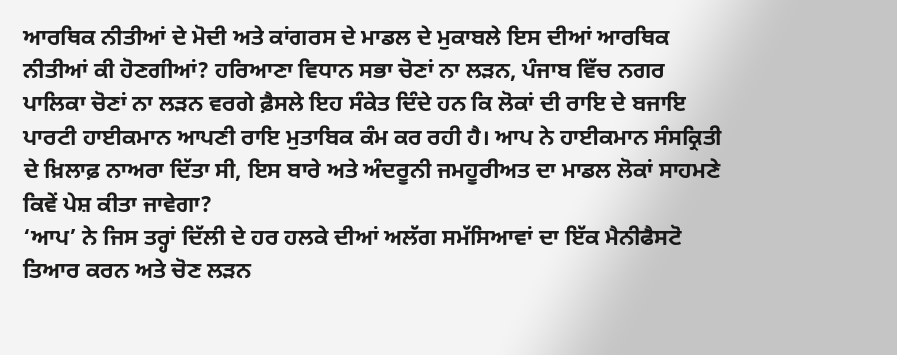ਆਰਥਿਕ ਨੀਤੀਆਂ ਦੇ ਮੋਦੀ ਅਤੇ ਕਾਂਗਰਸ ਦੇ ਮਾਡਲ ਦੇ ਮੁਕਾਬਲੇ ਇਸ ਦੀਆਂ ਆਰਥਿਕ ਨੀਤੀਆਂ ਕੀ ਹੋਣਗੀਆਂ? ਹਰਿਆਣਾ ਵਿਧਾਨ ਸਭਾ ਚੋਣਾਂ ਨਾ ਲੜਨ, ਪੰਜਾਬ ਵਿੱਚ ਨਗਰ ਪਾਲਿਕਾ ਚੋਣਾਂ ਨਾ ਲੜਨ ਵਰਗੇ ਫ਼ੈਸਲੇ ਇਹ ਸੰਕੇਤ ਦਿੰਦੇ ਹਨ ਕਿ ਲੋਕਾਂ ਦੀ ਰਾਇ ਦੇ ਬਜਾਇ ਪਾਰਟੀ ਹਾਈਕਮਾਨ ਆਪਣੀ ਰਾਇ ਮੁਤਾਬਿਕ ਕੰਮ ਕਰ ਰਹੀ ਹੈ। ਆਪ ਨੇ ਹਾਈਕਮਾਨ ਸੰਸਕ੍ਰਿਤੀ ਦੇ ਖ਼ਿਲਾਫ਼ ਨਾਅਰਾ ਦਿੱਤਾ ਸੀ, ਇਸ ਬਾਰੇ ਅਤੇ ਅੰਦਰੂਨੀ ਜਮਹੂਰੀਅਤ ਦਾ ਮਾਡਲ ਲੋਕਾਂ ਸਾਹਮਣੇ ਕਿਵੇਂ ਪੇਸ਼ ਕੀਤਾ ਜਾਵੇਗਾ?
‘ਆਪ’ ਨੇ ਜਿਸ ਤਰ੍ਹਾਂ ਦਿੱਲੀ ਦੇ ਹਰ ਹਲਕੇ ਦੀਆਂ ਅਲੱਗ ਸਮੱਸਿਆਵਾਂ ਦਾ ਇੱਕ ਮੈਨੀਫੈਸਟੋ ਤਿਆਰ ਕਰਨ ਅਤੇ ਚੋਣ ਲੜਨ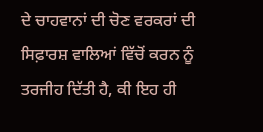ਦੇ ਚਾਹਵਾਨਾਂ ਦੀ ਚੋਣ ਵਰਕਰਾਂ ਦੀ ਸਿਫ਼ਾਰਸ਼ ਵਾਲਿਆਂ ਵਿੱਚੋਂ ਕਰਨ ਨੂੰ ਤਰਜੀਹ ਦਿੱਤੀ ਹੈ, ਕੀ ਇਹ ਹੀ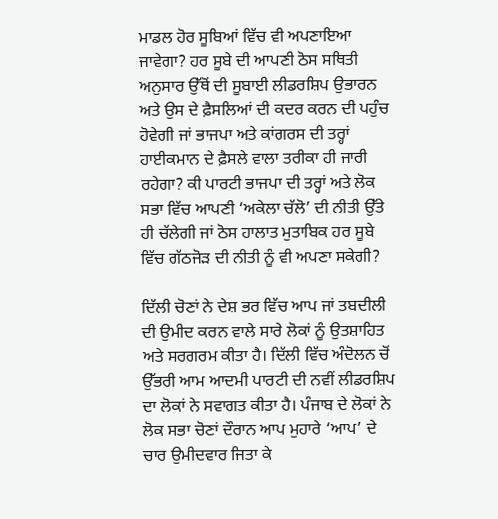ਮਾਡਲ ਹੋਰ ਸੂਬਿਆਂ ਵਿੱਚ ਵੀ ਅਪਣਾਇਆ ਜਾਵੇਗਾ? ਹਰ ਸੂਬੇ ਦੀ ਆਪਣੀ ਠੋਸ ਸਥਿਤੀ ਅਨੁਸਾਰ ਉੱਥੋਂ ਦੀ ਸੂਬਾਈ ਲੀਡਰਸ਼ਿਪ ਉਭਾਰਨ ਅਤੇ ਉਸ ਦੇ ਫ਼ੈਸਲਿਆਂ ਦੀ ਕਦਰ ਕਰਨ ਦੀ ਪਹੁੰਚ ਹੋਵੇਗੀ ਜਾਂ ਭਾਜਪਾ ਅਤੇ ਕਾਂਗਰਸ ਦੀ ਤਰ੍ਹਾਂ ਹਾਈਕਮਾਨ ਦੇ ਫ਼ੈਸਲੇ ਵਾਲਾ ਤਰੀਕਾ ਹੀ ਜਾਰੀ ਰਹੇਗਾ? ਕੀ ਪਾਰਟੀ ਭਾਜਪਾ ਦੀ ਤਰ੍ਹਾਂ ਅਤੇ ਲੋਕ ਸਭਾ ਵਿੱਚ ਆਪਣੀ ‘ਅਕੇਲਾ ਚੱਲੋ’ ਦੀ ਨੀਤੀ ਉੱਤੇ ਹੀ ਚੱਲੇਗੀ ਜਾਂ ਠੋਸ ਹਾਲਾਤ ਮੁਤਾਬਿਕ ਹਰ ਸੂਬੇ ਵਿੱਚ ਗੱਠਜੋੜ ਦੀ ਨੀਤੀ ਨੂੰ ਵੀ ਅਪਣਾ ਸਕੇਗੀ?

ਦਿੱਲੀ ਚੋਣਾਂ ਨੇ ਦੇਸ਼ ਭਰ ਵਿੱਚ ਆਪ ਜਾਂ ਤਬਦੀਲੀ ਦੀ ਉਮੀਦ ਕਰਨ ਵਾਲੇ ਸਾਰੇ ਲੋਕਾਂ ਨੂੰ ਉਤਸ਼ਾਹਿਤ ਅਤੇ ਸਰਗਰਮ ਕੀਤਾ ਹੈ। ਦਿੱਲੀ ਵਿੱਚ ਅੰਦੋਲਨ ਚੋਂ ਉੱਭਰੀ ਆਮ ਆਦਮੀ ਪਾਰਟੀ ਦੀ ਨਵੀਂ ਲੀਡਰਸ਼ਿਪ ਦਾ ਲੋਕਾਂ ਨੇ ਸਵਾਗਤ ਕੀਤਾ ਹੈ। ਪੰਜਾਬ ਦੇ ਲੋਕਾਂ ਨੇ ਲੋਕ ਸਭਾ ਚੋਣਾਂ ਦੌਰਾਨ ਆਪ ਮੁਹਾਰੇ ‘ਆਪ’ ਦੇ ਚਾਰ ਉਮੀਦਵਾਰ ਜਿਤਾ ਕੇ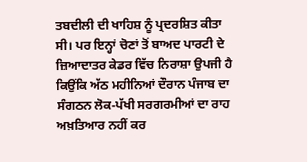ਤਬਦੀਲੀ ਦੀ ਖਾਹਿਸ਼ ਨੂੰ ਪ੍ਰਦਰਸ਼ਿਤ ਕੀਤਾ ਸੀ। ਪਰ ਇਨ੍ਹਾਂ ਚੋਣਾਂ ਤੋਂ ਬਾਅਦ ਪਾਰਟੀ ਦੇ ਜ਼ਿਆਦਾਤਰ ਕੇਡਰ ਵਿੱਚ ਨਿਰਾਸ਼ਾ ਉਪਜੀ ਹੈ ਕਿਉਂਕਿ ਅੱਠ ਮਹੀਨਿਆਂ ਦੌਰਾਨ ਪੰਜਾਬ ਦਾ ਸੰਗਠਨ ਲੋਕ-ਪੱਖੀ ਸਰਗਰਮੀਆਂ ਦਾ ਰਾਹ ਅਖ਼ਤਿਆਰ ਨਹੀਂ ਕਰ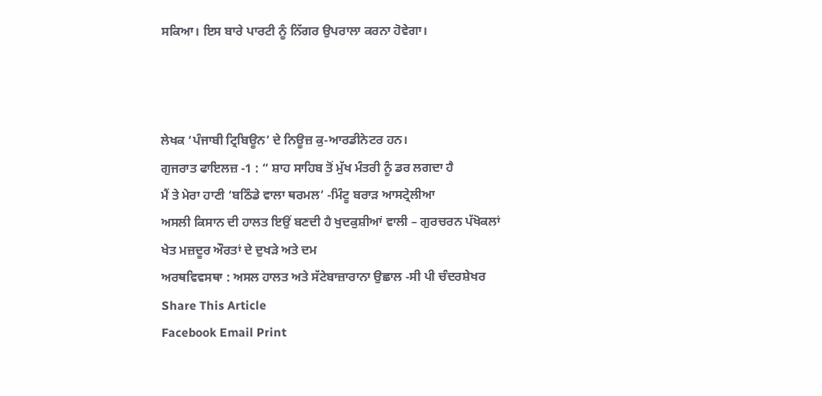ਸਕਿਆ। ਇਸ ਬਾਰੇ ਪਾਰਟੀ ਨੂੰ ਨਿੱਗਰ ਉਪਰਾਲਾ ਕਰਨਾ ਹੋਵੇਗਾ।



ਲੇਖਕ ‘ਪੰਜਾਬੀ ਟ੍ਰਿਬਿਊਨ’ ਦੇ ਨਿਊਜ਼ ਕੁ-ਆਰਡੀਨੇਟਰ ਹਨ।
ਗੁਜਰਾਤ ਫਾਇਲਜ਼ -1 : “ ਸ਼ਾਹ ਸਾਹਿਬ ਤੋਂ ਮੁੱਖ ਮੰਤਰੀ ਨੂੰ ਡਰ ਲਗਦਾ ਹੈ
ਮੈਂ ਤੇ ਮੇਰਾ ਹਾਣੀ ‘ਬਠਿੰਡੇ ਵਾਲਾ ਥਰਮਲ’ -ਮਿੰਟੂ ਬਰਾੜ ਆਸਟ੍ਰੇਲੀਆ
ਅਸਲੀ ਕਿਸਾਨ ਦੀ ਹਾਲਤ ਇਉਂ ਬਣਦੀ ਹੈ ਖੁਦਕੁਸ਼ੀਆਂ ਵਾਲੀ – ਗੁਰਚਰਨ ਪੱਖੋਕਲਾਂ
ਖੇਤ ਮਜ਼ਦੂਰ ਔਰਤਾਂ ਦੇ ਦੁਖੜੇ ਅਤੇ ਦਮ
ਅਰਥਵਿਵਸਥਾ : ਅਸਲ ਹਾਲਤ ਅਤੇ ਸੱਟੇਬਾਜ਼ਾਰਾਨਾ ਉਛਾਲ -ਸੀ ਪੀ ਚੰਦਰਸ਼ੇਖਰ
Share This Article
Facebook Email Print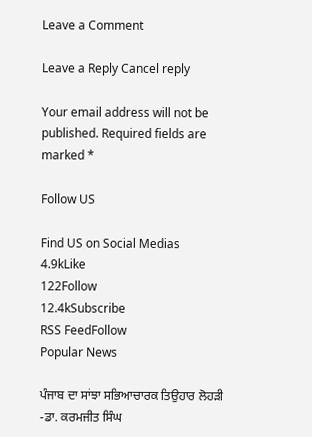Leave a Comment

Leave a Reply Cancel reply

Your email address will not be published. Required fields are marked *

Follow US

Find US on Social Medias
4.9kLike
122Follow
12.4kSubscribe
RSS FeedFollow
Popular News

ਪੰਜਾਬ ਦਾ ਸਾਂਝਾ ਸਭਿਆਚਾਰਕ ਤਿਉਹਾਰ ਲੋਹੜੀ -ਡਾ. ਕਰਮਜੀਤ ਸਿੰਘ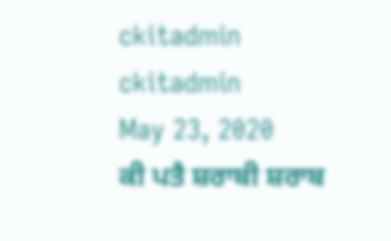ckitadmin
ckitadmin
May 23, 2020
ਕੀ ਪਤੈ ਸ਼ਰਾਬੀ ਸ਼ਰਾਬ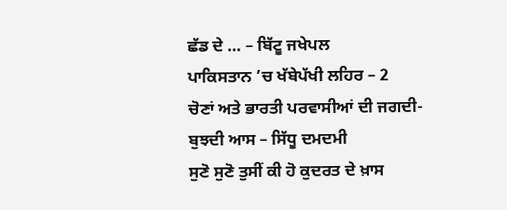ਛੱਡ ਦੇ … – ਬਿੱਟੂ ਜਖੇਪਲ
ਪਾਕਿਸਤਾਨ ’ਚ ਖੱਬੇਪੱਖੀ ਲਹਿਰ – 2
ਚੋਣਾਂ ਅਤੇ ਭਾਰਤੀ ਪਰਵਾਸੀਆਂ ਦੀ ਜਗਦੀ-ਬੁਝਦੀ ਆਸ – ਸਿੱਧੂ ਦਮਦਮੀ
ਸੁਣੋ ਸੁਣੋ ਤੁਸੀਂ ਕੀ ਹੋ ਕੁਦਰਤ ਦੇ ਖ਼ਾਸ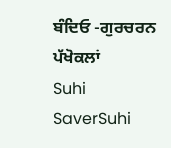ਬੰਦਿਓ -ਗੁਰਚਰਨ ਪੱਖੋਕਲਾਂ
Suhi SaverSuhi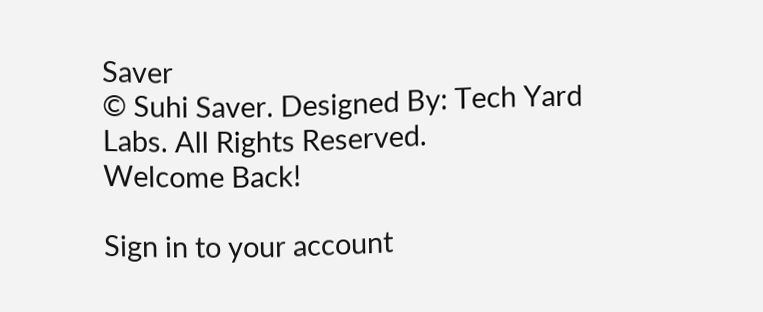Saver
© Suhi Saver. Designed By: Tech Yard Labs. All Rights Reserved.
Welcome Back!

Sign in to your account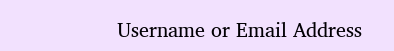Username or Email Address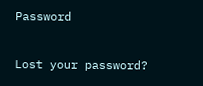Password

Lost your password?